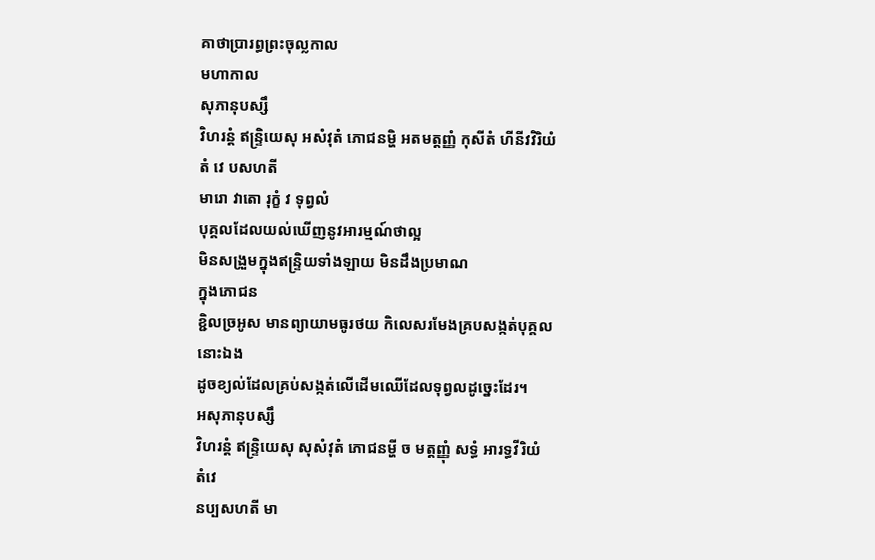គាថាប្រារព្ធព្រះចុល្លកាល
មហាកាល
សុភានុបស្សឹ
វិហរន្តំ ឥន្ទ្រិយេសុ អសំវុតំ ភោជនម្ហិ អតមត្តញ្ញំ កុសីតំ ហីនីវវិរិយំ
តំ វេ បសហតី
មារោ វាតោ រុក្ខំ វ ទុព្វលំ
បុគ្គលដែលយល់ឃើញនូវអារម្មណ៍ថាល្អ
មិនសង្រួមក្នុងឥន្ទ្រិយទាំងឡាយ មិនដឹងប្រមាណ
ក្នុងភោជន
ខ្ជិលច្រអូស មានព្យាយាមធូរថយ កិលេសរមែងគ្របសង្កត់បុគ្គលនោះឯង
ដូចខ្យល់ដែលគ្រប់សង្កត់លើដើមឈើដែលទុព្វលដូច្នេះដែរ។
អសុភានុបស្សឹ
វិហរន្តំ ឥន្ទិ្រយេសុ សុសំវុតំ ភោជនម្ហី ច មត្តញ្ញុំ សទ្ធំ អារទ្ធវីរិយំ
តំវេ
នប្បសហតី មា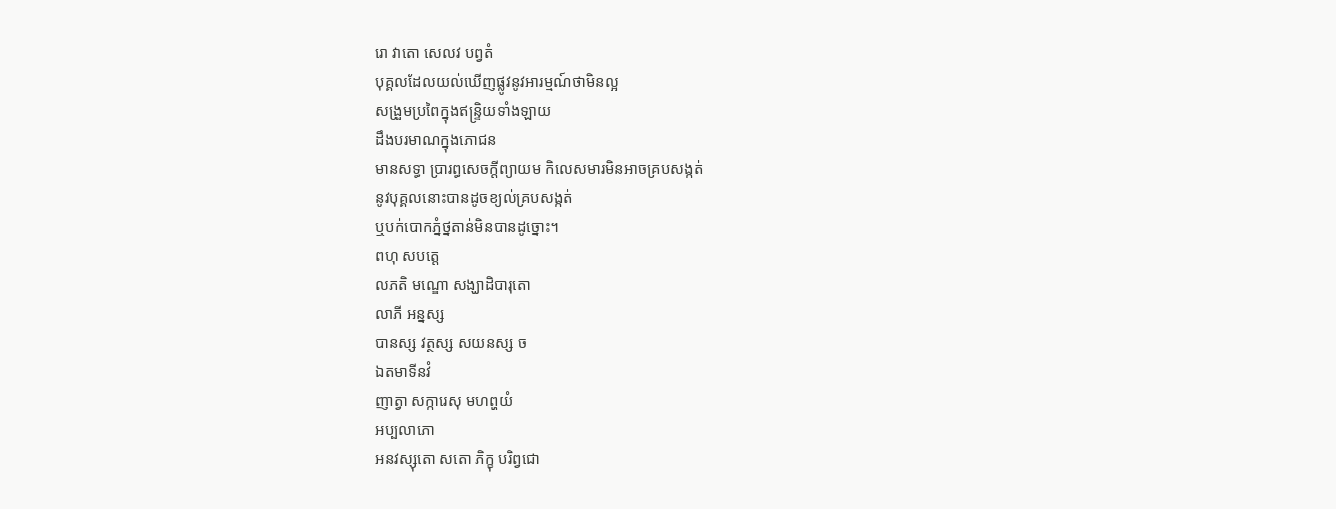រោ វាតោ សេលវ បព្វតំ
បុគ្គលដែលយល់ឃើញផ្លូវនូវអារម្មណ៍ថាមិនល្អ
សង្រួមប្រពៃក្នុងឥន្ទ្រិយទាំងឡាយ
ដឹងបរមាណក្នុងភោជន
មានសទ្ធា ប្រារព្ធសេចក្ដីព្យាយម កិលេសមារមិនអាចគ្របសង្កត់
នូវបុគ្គលនោះបានដូចខ្យល់គ្របសង្កត់
ឬបក់បោកភ្នំថ្នតាន់មិនបានដូច្នោះ។
ពហុ សបត្តេ
លភតិ មណ្ឌោ សង្ឃាដិបារុតោ
លាភី អន្នស្ស
បានស្ស វត្ថស្ស សយនស្ស ច
ឯតមាទីនវំ
ញាត្វា សក្ការេសុ មហព្ហយំ
អប្បលាភោ
អនវស្សុតោ សតោ ភិក្ខុ បរិព្វជោ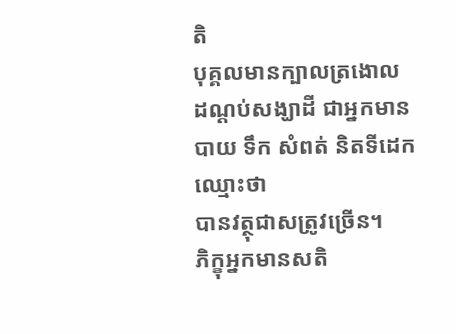តិ
បុគ្គលមានក្បាលត្រងោល
ដណ្ដប់សង្ឃាដី ជាអ្នកមានបាយ ទឹក សំពត់ និតទីដេកឈ្មោះថា
បានវត្ថុជាសត្រូវច្រើន។
ភិក្ខុអ្នកមានសតិ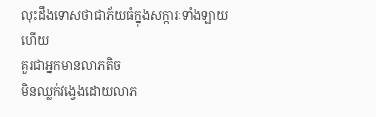លុះដឹងទោសថាជាភ័យធំក្នុងសក្ការៈទាំងឡាយហើយ
គួរជាអ្នកមានលាភតិច
មិនឈ្លក់វង្វេងដោយលាភ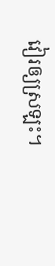វៀរឲ្យស្រឡះ។